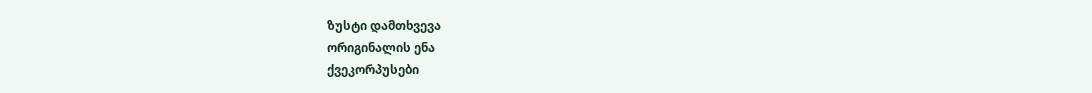ზუსტი დამთხვევა
ორიგინალის ენა
ქვეკორპუსები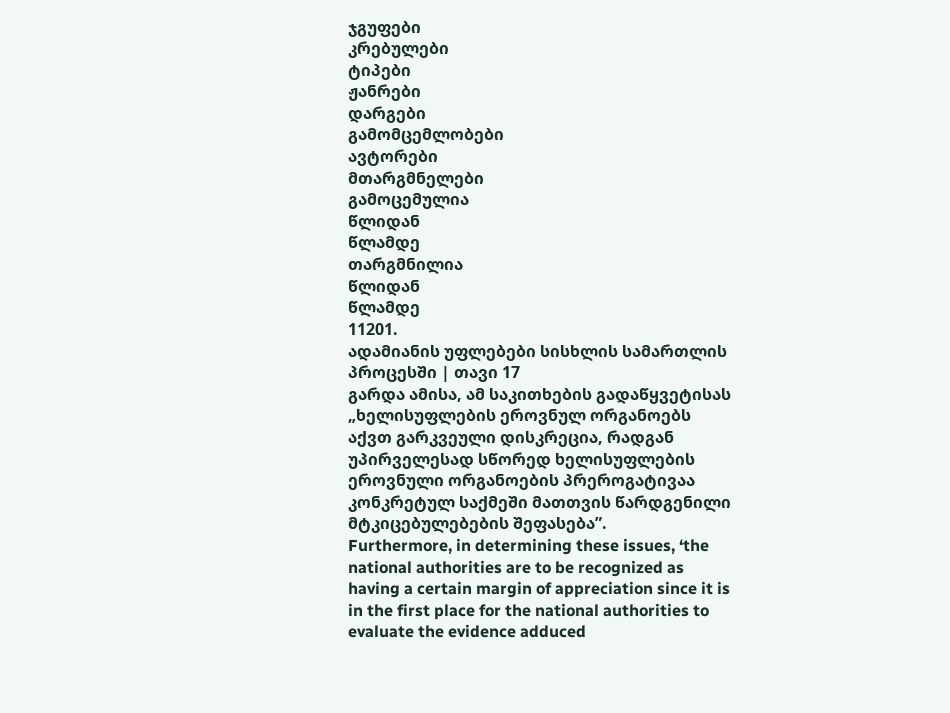ჯგუფები
კრებულები
ტიპები
ჟანრები
დარგები
გამომცემლობები
ავტორები
მთარგმნელები
გამოცემულია
წლიდან
წლამდე
თარგმნილია
წლიდან
წლამდე
11201.
ადამიანის უფლებები სისხლის სამართლის პროცესში | თავი 17
გარდა ამისა, ამ საკითხების გადაწყვეტისას „ხელისუფლების ეროვნულ ორგანოებს აქვთ გარკვეული დისკრეცია, რადგან უპირველესად სწორედ ხელისუფლების ეროვნული ორგანოების პრეროგატივაა კონკრეტულ საქმეში მათთვის წარდგენილი მტკიცებულებების შეფასება”.
Furthermore, in determining these issues, ‘the national authorities are to be recognized as having a certain margin of appreciation since it is in the first place for the national authorities to evaluate the evidence adduced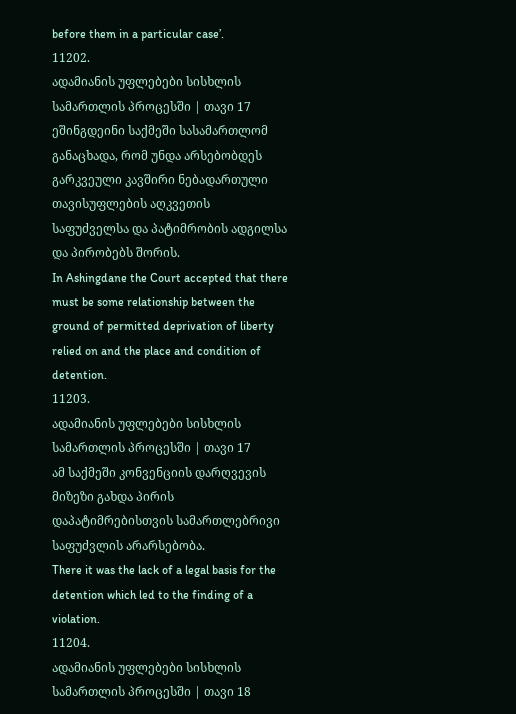before them in a particular case’.
11202.
ადამიანის უფლებები სისხლის სამართლის პროცესში | თავი 17
ეშინგდეინი საქმეში სასამართლომ განაცხადა, რომ უნდა არსებობდეს გარკვეული კავშირი ნებადართული თავისუფლების აღკვეთის საფუძველსა და პატიმრობის ადგილსა და პირობებს შორის.
In Ashingdane the Court accepted that there must be some relationship between the ground of permitted deprivation of liberty relied on and the place and condition of detention.
11203.
ადამიანის უფლებები სისხლის სამართლის პროცესში | თავი 17
ამ საქმეში კონვენციის დარღვევის მიზეზი გახდა პირის დაპატიმრებისთვის სამართლებრივი საფუძვლის არარსებობა.
There it was the lack of a legal basis for the detention which led to the finding of a violation.
11204.
ადამიანის უფლებები სისხლის სამართლის პროცესში | თავი 18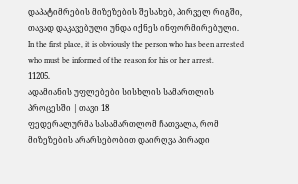დაპატიმრების მიზეზების შესახებ, პირველ რიგში, თავად დაკავებული უნდა იქნეს ინფორმირებული.
In the first place, it is obviously the person who has been arrested who must be informed of the reason for his or her arrest.
11205.
ადამიანის უფლებები სისხლის სამართლის პროცესში | თავი 18
ფედერალურმა სასამართლომ ჩათვალა, რომ მიზეზების არარსებობით დაირღვა პირადი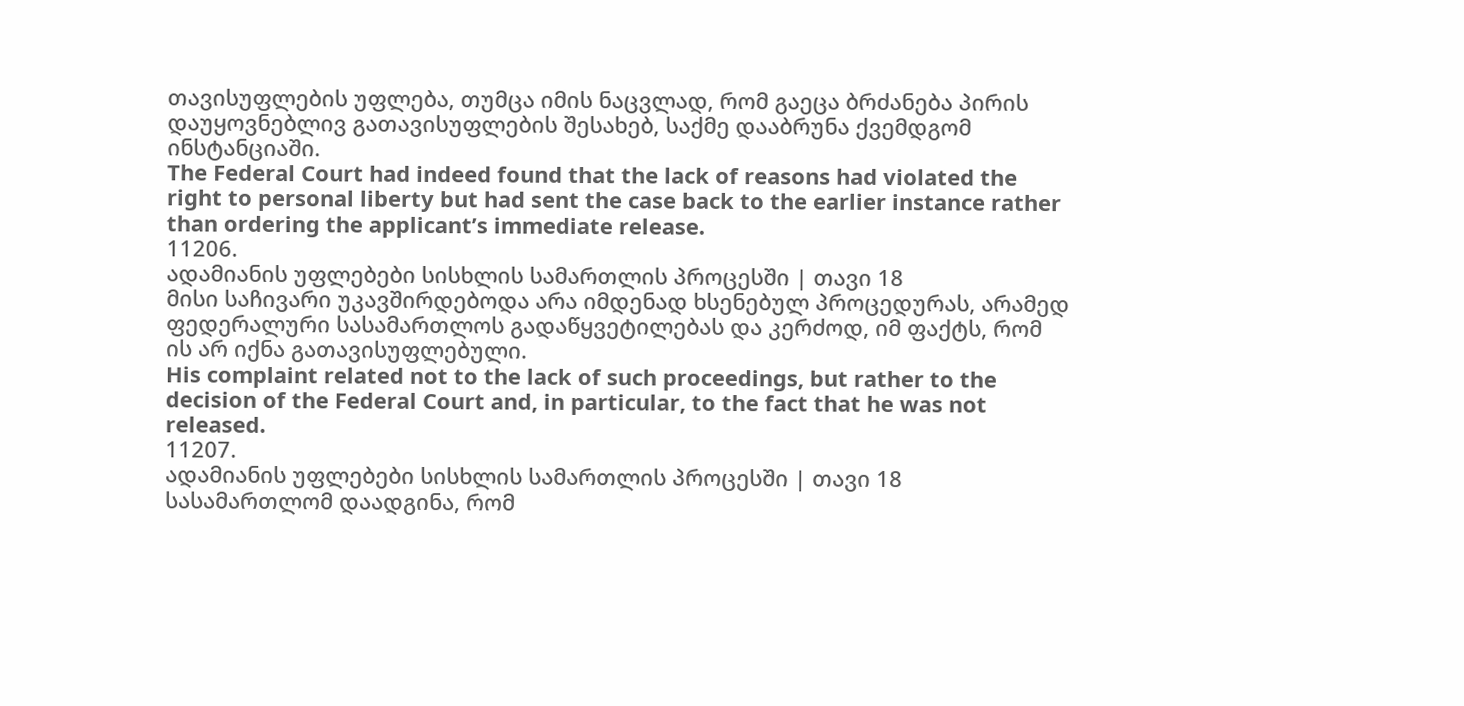თავისუფლების უფლება, თუმცა იმის ნაცვლად, რომ გაეცა ბრძანება პირის დაუყოვნებლივ გათავისუფლების შესახებ, საქმე დააბრუნა ქვემდგომ ინსტანციაში.
The Federal Court had indeed found that the lack of reasons had violated the right to personal liberty but had sent the case back to the earlier instance rather than ordering the applicant’s immediate release.
11206.
ადამიანის უფლებები სისხლის სამართლის პროცესში | თავი 18
მისი საჩივარი უკავშირდებოდა არა იმდენად ხსენებულ პროცედურას, არამედ ფედერალური სასამართლოს გადაწყვეტილებას და კერძოდ, იმ ფაქტს, რომ ის არ იქნა გათავისუფლებული.
His complaint related not to the lack of such proceedings, but rather to the decision of the Federal Court and, in particular, to the fact that he was not released.
11207.
ადამიანის უფლებები სისხლის სამართლის პროცესში | თავი 18
სასამართლომ დაადგინა, რომ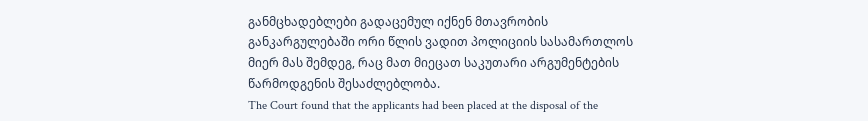განმცხადებლები გადაცემულ იქნენ მთავრობის განკარგულებაში ორი წლის ვადით პოლიციის სასამართლოს მიერ მას შემდეგ, რაც მათ მიეცათ საკუთარი არგუმენტების წარმოდგენის შესაძლებლობა.
The Court found that the applicants had been placed at the disposal of the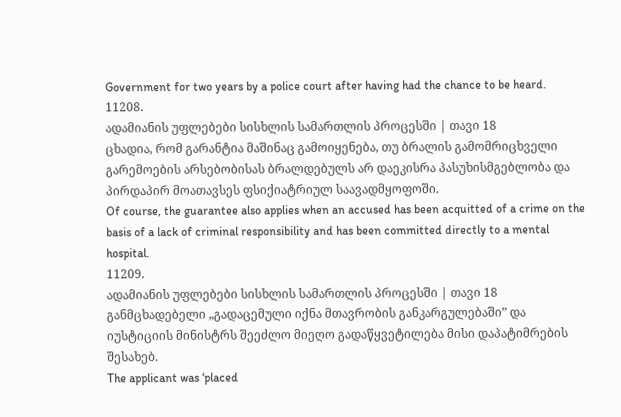Government for two years by a police court after having had the chance to be heard.
11208.
ადამიანის უფლებები სისხლის სამართლის პროცესში | თავი 18
ცხადია, რომ გარანტია მაშინაც გამოიყენება, თუ ბრალის გამომრიცხველი გარემოების არსებობისას ბრალდებულს არ დაეკისრა პასუხისმგებლობა და პირდაპირ მოათავსეს ფსიქიატრიულ საავადმყოფოში.
Of course, the guarantee also applies when an accused has been acquitted of a crime on the basis of a lack of criminal responsibility and has been committed directly to a mental hospital.
11209.
ადამიანის უფლებები სისხლის სამართლის პროცესში | თავი 18
განმცხადებელი „გადაცემული იქნა მთავრობის განკარგულებაში” და იუსტიციის მინისტრს შეეძლო მიეღო გადაწყვეტილება მისი დაპატიმრების შესახებ.
The applicant was ‘placed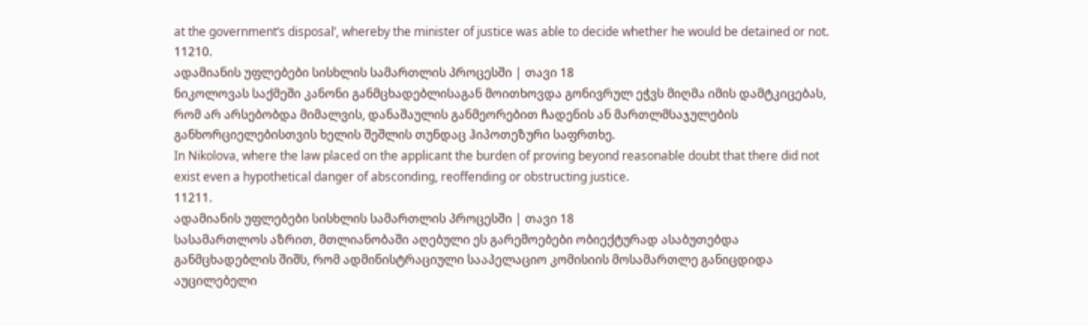at the government’s disposal’, whereby the minister of justice was able to decide whether he would be detained or not.
11210.
ადამიანის უფლებები სისხლის სამართლის პროცესში | თავი 18
ნიკოლოვას საქმეში კანონი განმცხადებლისაგან მოითხოვდა გონივრულ ეჭვს მიღმა იმის დამტკიცებას, რომ არ არსებობდა მიმალვის, დანაშაულის განმეორებით ჩადენის ან მართლმსაჯულების განხორციელებისთვის ხელის შეშლის თუნდაც ჰიპოთეზური საფრთხე.
In Nikolova, where the law placed on the applicant the burden of proving beyond reasonable doubt that there did not exist even a hypothetical danger of absconding, reoffending or obstructing justice.
11211.
ადამიანის უფლებები სისხლის სამართლის პროცესში | თავი 18
სასამართლოს აზრით, მთლიანობაში აღებული ეს გარემოებები ობიექტურად ასაბუთებდა განმცხადებლის შიშს, რომ ადმინისტრაციული სააპელაციო კომისიის მოსამართლე განიცდიდა აუცილებელი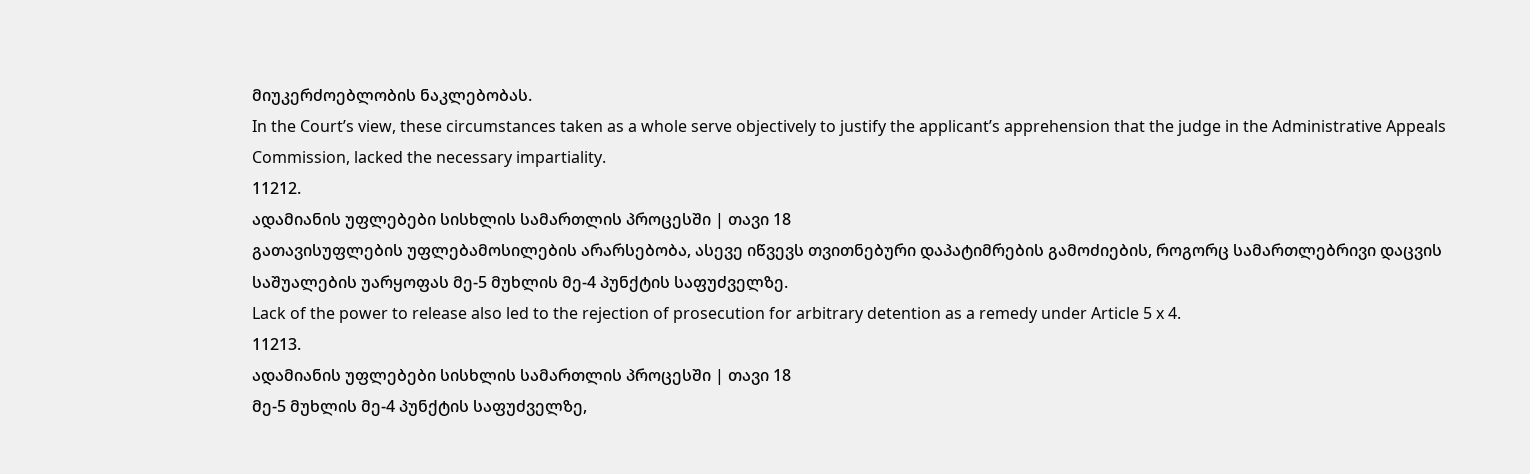მიუკერძოებლობის ნაკლებობას.
In the Court’s view, these circumstances taken as a whole serve objectively to justify the applicant’s apprehension that the judge in the Administrative Appeals Commission, lacked the necessary impartiality.
11212.
ადამიანის უფლებები სისხლის სამართლის პროცესში | თავი 18
გათავისუფლების უფლებამოსილების არარსებობა, ასევე იწვევს თვითნებური დაპატიმრების გამოძიების, როგორც სამართლებრივი დაცვის საშუალების უარყოფას მე-5 მუხლის მე-4 პუნქტის საფუძველზე.
Lack of the power to release also led to the rejection of prosecution for arbitrary detention as a remedy under Article 5 x 4.
11213.
ადამიანის უფლებები სისხლის სამართლის პროცესში | თავი 18
მე-5 მუხლის მე-4 პუნქტის საფუძველზე,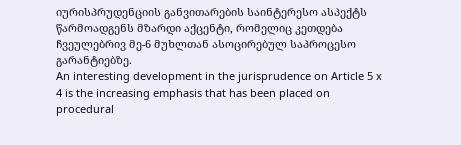იურისპრუდენციის განვითარების საინტერესო ასპექტს წარმოადგენს მზარდი აქცენტი, რომელიც კეთდება ჩვეულებრივ მე-6 მუხლთან ასოცირებულ საპროცესო გარანტიებზე.
An interesting development in the jurisprudence on Article 5 x 4 is the increasing emphasis that has been placed on procedural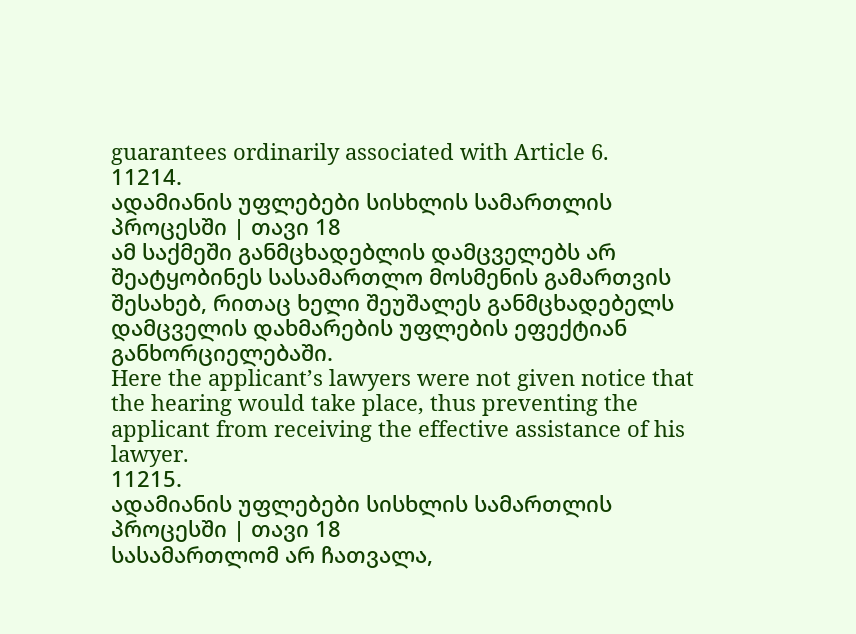guarantees ordinarily associated with Article 6.
11214.
ადამიანის უფლებები სისხლის სამართლის პროცესში | თავი 18
ამ საქმეში განმცხადებლის დამცველებს არ შეატყობინეს სასამართლო მოსმენის გამართვის შესახებ, რითაც ხელი შეუშალეს განმცხადებელს დამცველის დახმარების უფლების ეფექტიან განხორციელებაში.
Here the applicant’s lawyers were not given notice that the hearing would take place, thus preventing the applicant from receiving the effective assistance of his lawyer.
11215.
ადამიანის უფლებები სისხლის სამართლის პროცესში | თავი 18
სასამართლომ არ ჩათვალა,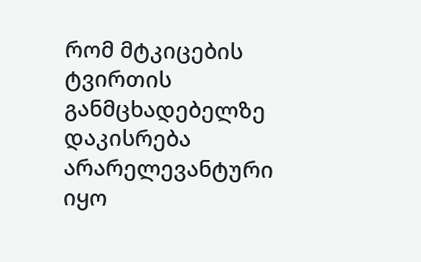რომ მტკიცების ტვირთის განმცხადებელზე დაკისრება არარელევანტური იყო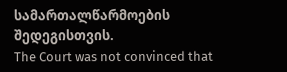სამართალწარმოების შედეგისთვის.
The Court was not convinced that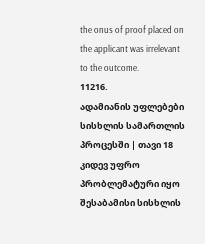the onus of proof placed on the applicant was irrelevant to the outcome.
11216.
ადამიანის უფლებები სისხლის სამართლის პროცესში | თავი 18
კიდევ უფრო პრობლემატური იყო შესაბამისი სისხლის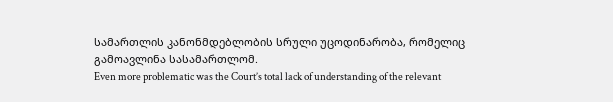სამართლის კანონმდებლობის სრული უცოდინარობა, რომელიც გამოავლინა სასამართლომ.
Even more problematic was the Court’s total lack of understanding of the relevant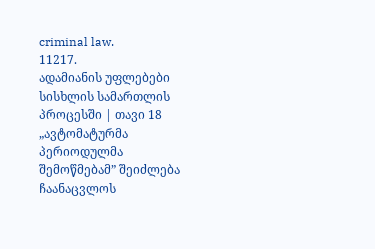criminal law.
11217.
ადამიანის უფლებები სისხლის სამართლის პროცესში | თავი 18
„ავტომატურმა პერიოდულმა შემოწმებამ” შეიძლება ჩაანაცვლოს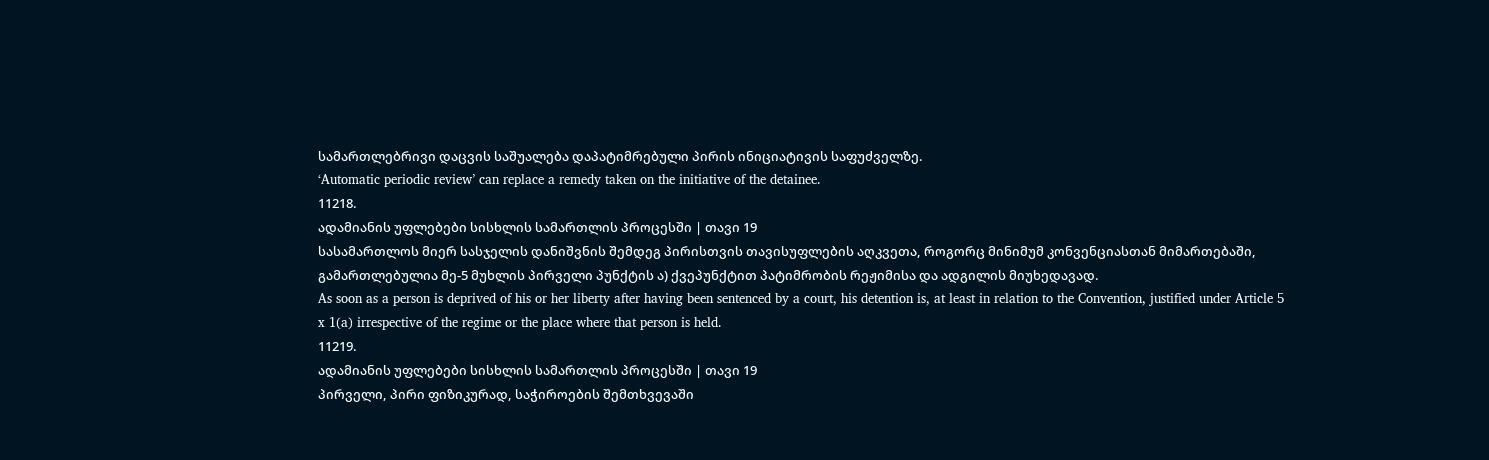სამართლებრივი დაცვის საშუალება დაპატიმრებული პირის ინიციატივის საფუძველზე.
‘Automatic periodic review’ can replace a remedy taken on the initiative of the detainee.
11218.
ადამიანის უფლებები სისხლის სამართლის პროცესში | თავი 19
სასამართლოს მიერ სასჯელის დანიშვნის შემდეგ პირისთვის თავისუფლების აღკვეთა, როგორც მინიმუმ კონვენციასთან მიმართებაში, გამართლებულია მე-5 მუხლის პირველი პუნქტის ა) ქვეპუნქტით პატიმრობის რეჟიმისა და ადგილის მიუხედავად.
As soon as a person is deprived of his or her liberty after having been sentenced by a court, his detention is, at least in relation to the Convention, justified under Article 5 x 1(a) irrespective of the regime or the place where that person is held.
11219.
ადამიანის უფლებები სისხლის სამართლის პროცესში | თავი 19
პირველი, პირი ფიზიკურად, საჭიროების შემთხვევაში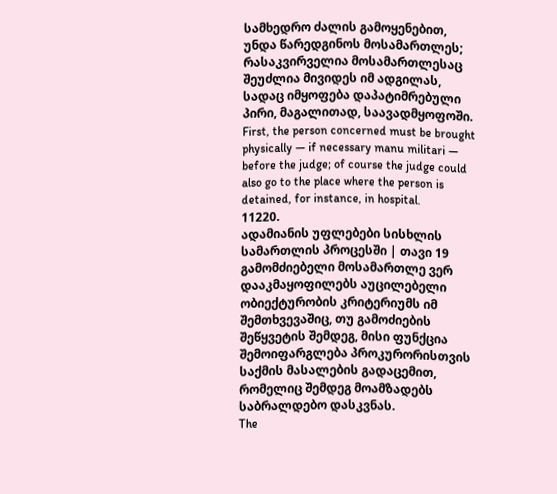სამხედრო ძალის გამოყენებით, უნდა წარედგინოს მოსამართლეს; რასაკვირველია მოსამართლესაც შეუძლია მივიდეს იმ ადგილას, სადაც იმყოფება დაპატიმრებული პირი, მაგალითად, საავადმყოფოში.
First, the person concerned must be brought physically — if necessary manu militari — before the judge; of course the judge could also go to the place where the person is detained, for instance, in hospital.
11220.
ადამიანის უფლებები სისხლის სამართლის პროცესში | თავი 19
გამომძიებელი მოსამართლე ვერ დააკმაყოფილებს აუცილებელი ობიექტურობის კრიტერიუმს იმ შემთხვევაშიც, თუ გამოძიების შეწყვეტის შემდეგ, მისი ფუნქცია შემოიფარგლება პროკურორისთვის საქმის მასალების გადაცემით, რომელიც შემდეგ მოამზადებს საბრალდებო დასკვნას.
The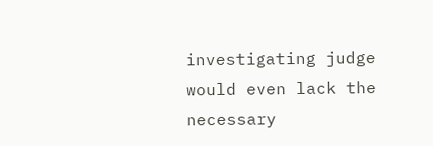investigating judge would even lack the necessary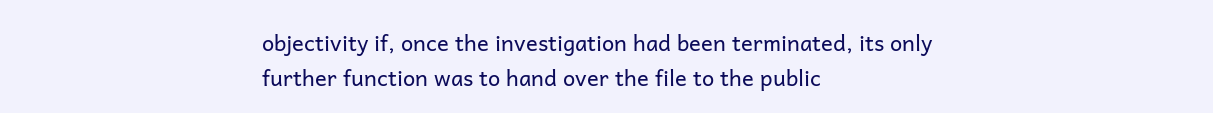objectivity if, once the investigation had been terminated, its only further function was to hand over the file to the public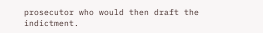prosecutor who would then draft the indictment.